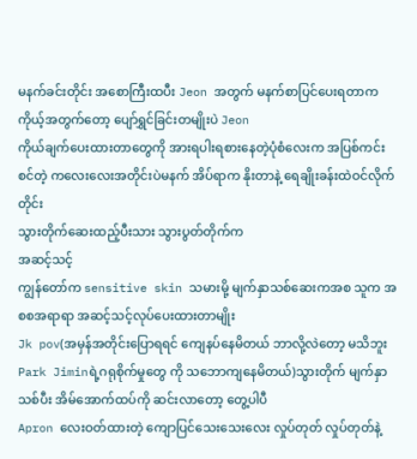မနက်ခင်းတိုင်း အစောကြီးထပီး Jeon အတွက် မနက်စာပြင်ပေးရတာက ကိုယ့်အတွက်တော့ ပျော်ရွှင်ခြင်းတမျိုးပဲ Jeon
ကိုယ်ချက်ပေးထားတာတွေကို အားရပါးရစားနေတဲ့ပုံစံလေးက အပြစ်ကင်းစင်တဲ့ ကလေးလေးအတိုင်းပဲမနက် အိပ်ရာက နိုးတာနဲ့ ရေချိုးခန်းထဲဝင်လိုက်တိုင်း
သွားတိုက်ဆေးထည့်ပီးသား သွားပွတ်တိုက်က
အဆင့်သင့်
ကျွန်တော်က sensitive skin သမားမို့ မျက်နှာသစ်ဆေးကအစ သူက အစစအရာရာ အဆင့်သင့်လုပ်ပေးထားတာမျိုး
Jk pov(အမှန်အတိုင်းပြောရရင် ကျေနပ်နေမိတယ် ဘာလို့လဲတော့ မသိဘူး Park Jiminရဲ့ဂရုစိုက်မှုတွေ ကို သဘောကျနေမိတယ်)သွားတိုက် မျက်နှာသစ်ပီး အိမ်အောက်ထပ်ကို ဆင်းလာတော့ တွေ့ပါပီ
Apron လေးဝတ်ထားတဲ့ ကျောပြင်သေးသေးလေး လှုပ်တုတ် လှုပ်တုတ်နဲ့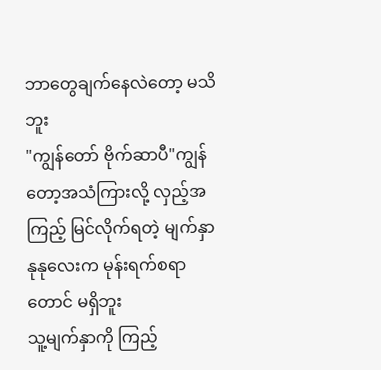ဘာတွေချက်နေလဲတော့ မသိဘူး
"ကျွန်တော် ဗိုက်ဆာပီ"ကျွန်တော့အသံကြားလို့ လှည့်အကြည့် မြင်လိုက်ရတဲ့ မျက်နှာနုနုလေးက မုန်းရက်စရာတောင် မရှိဘူး
သူ့မျက်နှာကို ကြည့်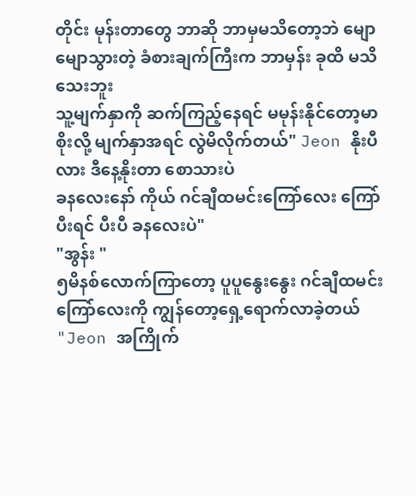တိုင်း မုန်းတာတွေ ဘာဆို ဘာမှမသိတော့ဘဲ မျောမျောသွားတဲ့ ခံစားချက်ကြီးက ဘာမှန်း ခုထိ မသိသေးဘူး
သူ့မျက်နှာကို ဆက်ကြည့်နေရင် မမုန်းနိုင်တော့မာစိုးလို့ မျက်နှာအရင် လွဲမိလိုက်တယ်" Jeon နိုးပီလား ဒီနေ့နိုးတာ စောသားပဲ
ခနလေးနော် ကိုယ် ဂင်ချီထမင်းကြော်လေး ကြော်ပီးရင် ပီးပီ ခနလေးပဲ"
"အွန်း "
၅မိနစ်လောက်ကြာတော့ ပူပူနွေးနွေး ဂင်ချီထမင်းကြော်လေးကို ကျွန်တော့ရှေ့ရောက်လာခဲ့တယ်
"Jeon အကြိုက်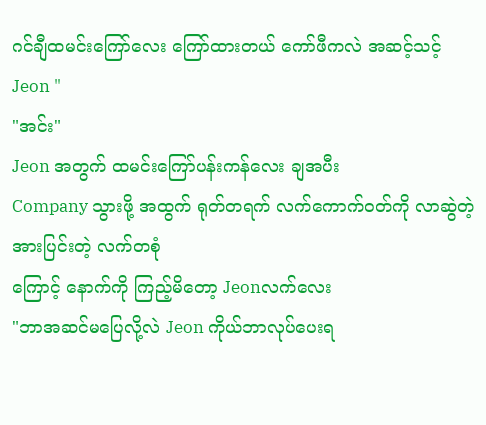ဂင်ချီထမင်းကြော်လေး ကြော်ထားတယ် ကော်ဖီကလဲ အဆင့်သင့် Jeon "
"အင်း"
Jeon အတွက် ထမင်းကြော်ပန်းကန်လေး ချအပီး
Company သွားဖို့ အထွက် ရုတ်တရက် လက်ကောက်ဝတ်ကို လာဆွဲတဲ့ အားပြင်းတဲ့ လက်တစုံ
ကြောင့် နောက်ကို ကြည့်မိတော့ Jeonလက်လေး
"ဘာအဆင်မပြေလို့လဲ Jeon ကိုယ်ဘာလုပ်ပေးရ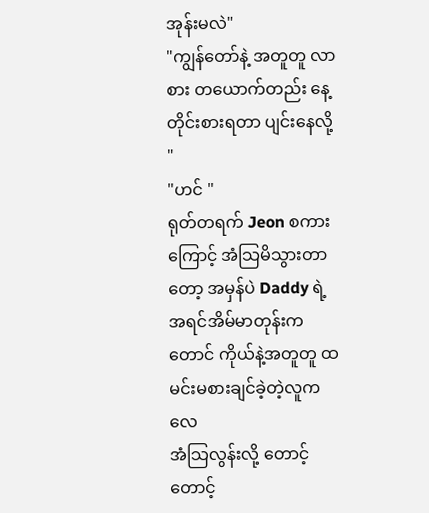အုန်းမလဲ"
"ကျွန်တော်နဲ့ အတူတူ လာစား တယောက်တည်း နေ့တိုင်းစားရတာ ပျင်းနေလို့ "
"ဟင် "
ရုတ်တရက် Jeon စကားကြောင့် အံသြမိသွားတာတော့ အမှန်ပဲ Daddy ရဲ့ အရင်အိမ်မာတုန်းကတောင် ကိုယ်နဲ့အတူတူ ထမင်းမစားချင်ခဲ့တဲ့လူကလေ
အံသြလွန်းလို့ တောင့်တောင့်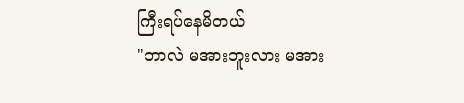ကြီးရပ်နေမိတယ်
"ဘာလဲ မအားဘူးလား မအား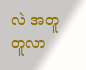လဲ အတူတူလာ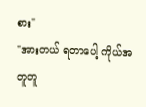စား"
"အားတယ် ရတာပေါ့ ကိုယ်အတူတူ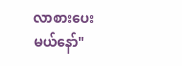လာစားပေးမယ်နော်"